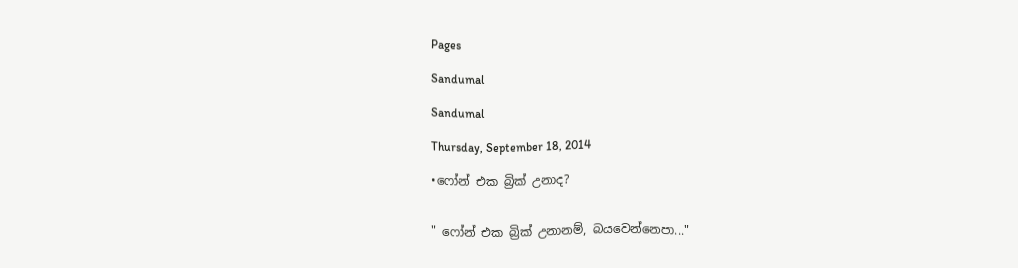Pages

Sandumal

Sandumal

Thursday, September 18, 2014

•ෆෝන් එක බ්‍රික් උනාද?


" ෆෝන් එක බ්‍රික් උනානම්, බයවෙන්නෙපා..."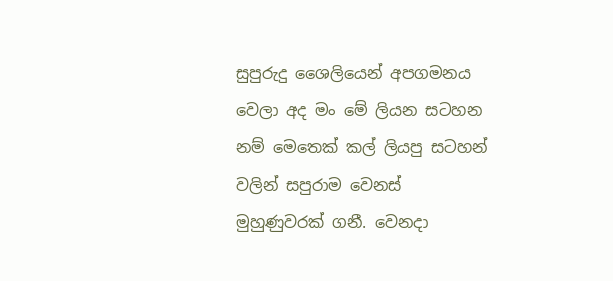සුපුරුදු ශෛලියෙන් අපගමනය වෙලා අද මං මේ ලියන සටහන නම් මෙතෙක් කල් ලියපු සටහන් වලින් සපුරාම වෙනස් මුහුණුවරක් ගනී. වෙනදා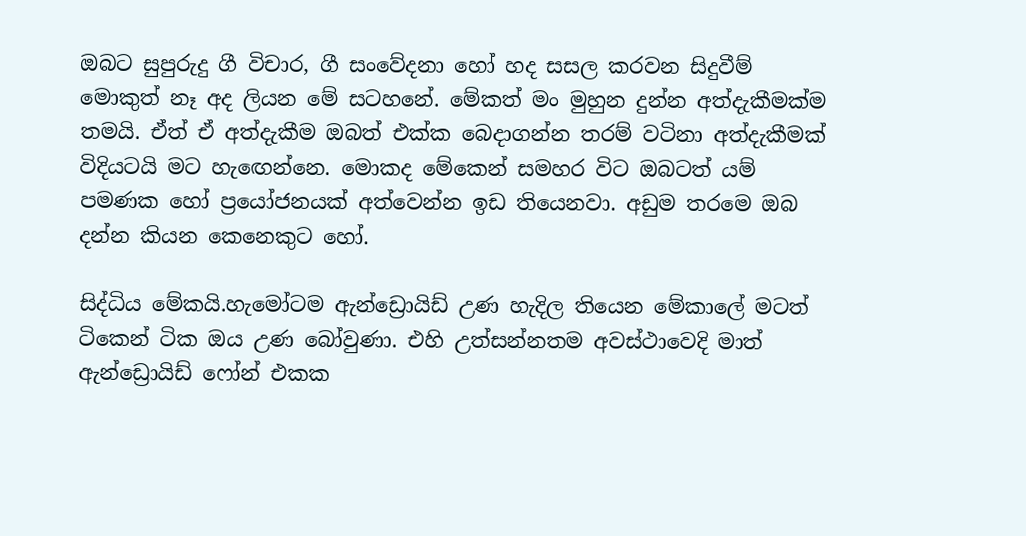ඔබට සුපුරුදු ගී විචාර, ගී සංවේදනා හෝ හද සසල කරවන සිදුවීම් මොකුත් නෑ අද ලියන මේ සටහනේ. මේකත් මං මුහුන දුන්න අත්දැකීමක්ම තමයි. ඒත් ඒ අත්දැකීම ඔබත් එක්ක බෙදාගන්න තරම් වටිනා අත්දැකීමක් විදියටයි මට හැඟෙන්නෙ. මොකද මේකෙන් සමහර විට ඔබටත් යම් පමණක හෝ ප්‍රයෝජනයක් අත්වෙන්න ඉඩ තියෙනවා. අඩුම තරමෙ ඔබ දන්න කියන කෙනෙකුට හෝ.

සිද්ධිය මේකයි.හැමෝටම ඇන්ඩ්‍රොයිඩ් උණ හැදිල තියෙන මේකාලේ මටත් ටිකෙන් ටික ඔය උණ බෝවුණා. එහි උත්සන්නතම අවස්ථාවෙදි මාත් ඇන්ඩ්‍රොයිඩ් ෆෝන් එකක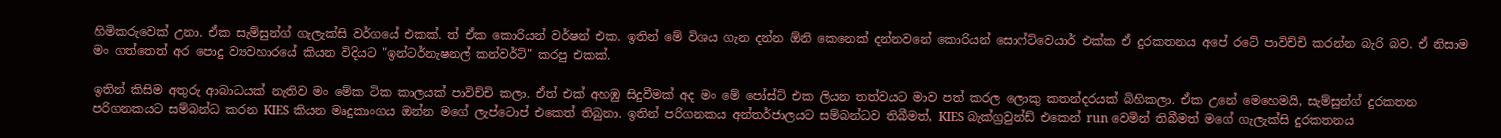හිමිකරුවෙක් උනා. ඒක සැම්සුන්ග් ගැලැක්සි වර්ගයේ එකක්. ත් ඒක කොරියන් වර්ෂන් එක. ඉතින් මේ විශය ගැන දන්න ඕනි කෙනෙක් දන්නවනේ කොරියන් සොෆ්ට්වෙයාර් එක්ක ඒ දුරකතනය අපේ රටේ පාවිච්චි කරන්න බැරි බව. ඒ නිසාම මං ගත්තෙත් අර පොදු ව්‍යවහාරයේ කියන විදියට "ඉන්ටර්නැෂනල් කන්වර්ට්" කරපු එකක්.

ඉතින් කිසිම අතුරු ආබාධයක් නැතිව මං මේක ටික කාලයක් පාවිච්චි කලා. ඒත් එක් අහඹු සිදුවීමක් අද මං මේ පෝස්ට් එක ලියන තත්වයට මාව පත් කරල ලොකු කතන්දරයක් බිහිකලා. ඒක උනේ මෙහෙමයි, සැම්සුන්ග් දුරකතන පරිගනකයට සම්බන්ධ කරන KIES කියන මෘදුකාංගය ඔන්න මගේ ලැප්ටොප් එකෙත් තිබුනා. ඉතින් පරිගනකය අන්තර්ජාලයට සම්බන්ධව තිබීමත්, KIES බැක්ග්‍රවුන්ඩ් එකෙන් run වෙමින් තිබීමත් මගේ ගැලැක්සි දුරකතනය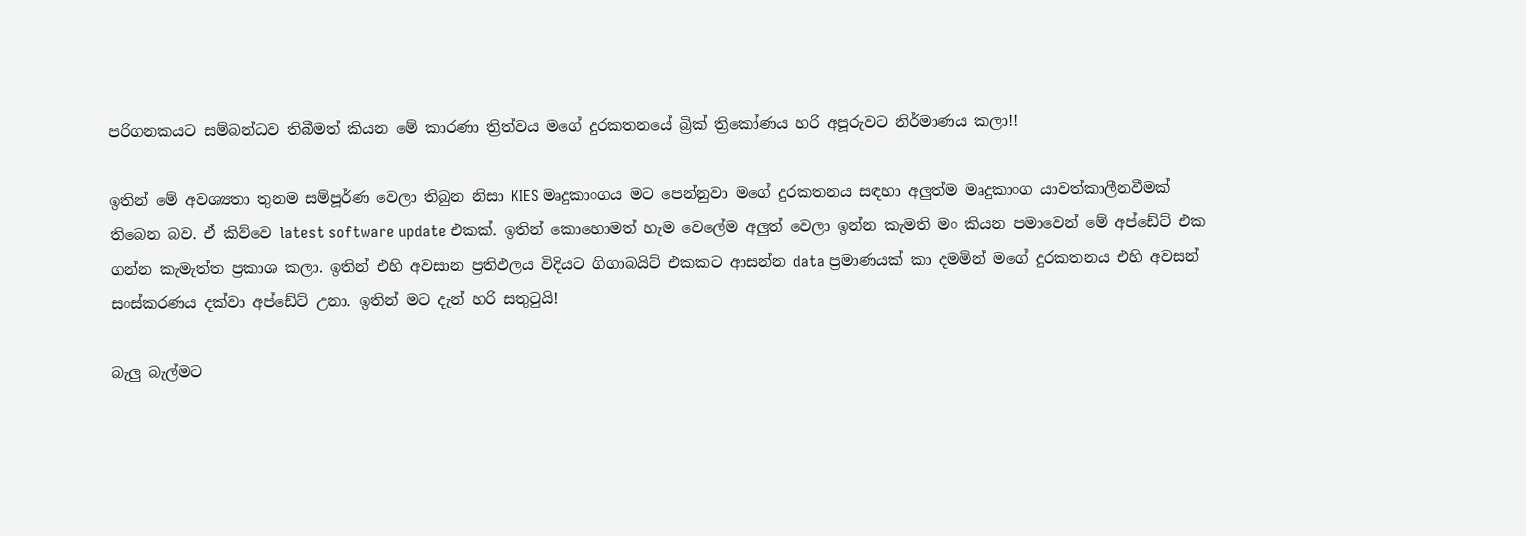පරිගනකයට සම්බන්ධව තිබීමත් කියන මේ කාරණා ත්‍රිත්වය මගේ දුරකතනයේ බ්‍රික් ත්‍රිකෝණය හරි අපූරුවට නිර්මාණය කලා!!

ඉතින් මේ අවශ්‍යතා තුනම සම්පූර්ණ වෙලා තිබුන නිසා KIES මෘදුකාංගය මට පෙන්නුවා මගේ දුරකතනය සඳහා අලුත්ම මෘදුකාංග යාවත්කාලීනවීමක් තිබෙන බව. ඒ කිව්වෙ latest software update එකක්. ඉතින් කොහොමත් හැම වෙලේම අලුත් වෙලා ඉන්න කැමති මං කියන පමාවෙන් මේ අප්ඩේට් එක ගන්න කැමැත්ත ප්‍රකාශ කලා. ඉතින් එහි අවසාන ප්‍රතිඵලය විදියට ගිගාබයිට් එකකට ආසන්න data ප්‍රමාණයක් කා දමමින් මගේ දුරකතනය එහි අවසන් සංස්කරණය දක්වා අප්ඩේට් උනා. ඉතින් මට දැන් හරි සතුටුයි!

බැලු බැල්මට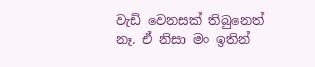වැඩි වෙනසක් තිබුනෙත් නෑ. ඒ නිසා මං ඉතින්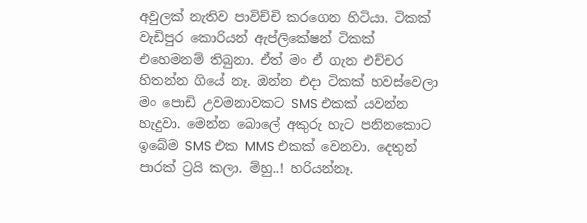අවුලක් නැතිව පාවිච්චි කරගෙන හිටියා. ටිකක් වැඩිපුර කොරියන් ඇප්ලිකේෂන් ටිකක් එහෙමනම් තිබුනා. ඒත් මං ඒ ගැන එච්චර හිතන්න ගියේ නෑ. ඔන්න එදා ටිකක් හවස්වෙලා මං පොඩි උවමනාවකට SMS එකක් යවන්න හැදුවා. මෙන්න බොලේ අකුරු හැට පනිනකොට ඉබේම SMS එක MMS එකක් වෙනවා. දෙතුන් පාරක් ට්‍රයි කලා. ම්හු..! හරියන්නෑ.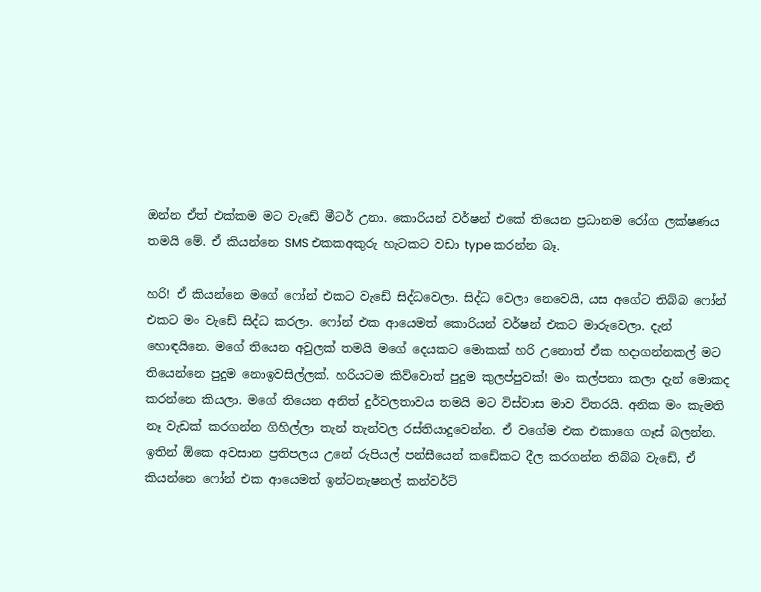ඔන්න ඒත් එක්කම මට වැඩේ මීටර් උනා. කොරියන් වර්ෂන් එකේ තියෙන ප්‍රධානම රෝග ලක්ෂණය තමයි මේ. ඒ කියන්නෙ SMS එකකඅකුරු හැටකට වඩා type කරන්න බෑ.

හරි! ඒ කියන්නෙ මගේ ෆෝන් එකට වැඩේ සිද්ධවෙලා. සිද්ධ වෙලා නෙවෙයි, යස අගේට තිබ්බ ෆෝන් එකට මං වැඩේ සිද්ධ කරලා. ෆෝන් එක ආයෙමත් කොරියන් වර්ෂන් එකට මාරුවෙලා. දැන් හොඳයිනෙ. මගේ තියෙන අවුලක් තමයි මගේ දෙයකට මොකක් හරි උනොත් ඒක හදාගන්නකල් මට තියෙන්නෙ පුදුම නොඉවසිල්ලක්. හරියටම කිව්වොත් පුදුම කුලප්පුවක්! මං කල්පනා කලා දැන් මොකද කරන්නෙ කියලා. මගේ තියෙන අනිත් දුර්වලතාවය තමයි මට විස්වාස මාව විතරයි. අනික මං කැමති නෑ වැඩක් කරගන්න ගිහිල්ලා තැන් තැන්වල රස්තියාදුවෙන්න. ඒ වගේම එක එකාගෙ ගෑස් බලන්න. ඉතින් ඕකෙ අවසාන ප්‍රතිපලය උනේ රුපියල් පන්සීයෙන් කඩේකට දීල කරගන්න තිබ්බ වැඩේ, ඒ කියන්නෙ ෆෝන් එක ආයෙමත් ඉන්ටනැෂනල් කන්වර්ට්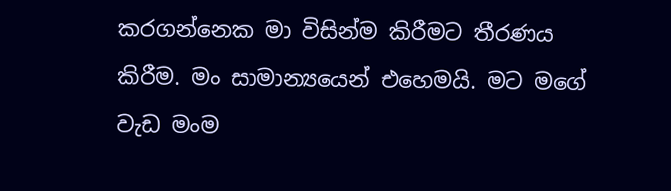කරගන්නෙක මා විසින්ම කිරීමට තීරණය කිරීම. මං සාමාන්‍යයෙන් එහෙමයි. මට මගේ වැඩ මංම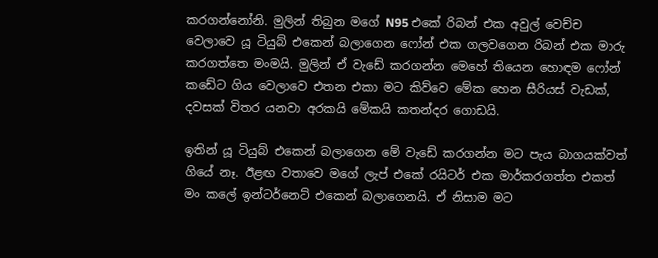කරගන්නෝනි. මුලින් තිබුන මගේ N95 එකේ රිබන් එක අවුල් වෙච්ච වෙලාවෙ යූ ටියුබ් එකෙන් බලාගෙන ෆෝන් එක ගලවගෙන රිබන් එක මාරු කරගත්තෙ මංමයි. මුලින් ඒ වැඩේ කරගන්න මෙහේ තියෙන හොඳම ෆෝන් කඩේට ගිය වෙලාවෙ එතන එකා මට කිව්වෙ මේක හෙන සීරියස් වැඩක්, දවසක් විතර යනවා අරකයි මේකයි කතන්දර ගොඩයි.

ඉතින් යූ ටියුබ් එකෙන් බලාගෙන මේ වැඩේ කරගන්න මට පැය බාගයක්වත් ගියේ නෑ. ඊළඟ වතාවෙ මගේ ලැප් එකේ රයිටර් එක මාර්කරගත්ත එකත් මං කලේ ඉන්ටර්නෙට් එකෙන් බලාගෙනයි. ඒ නිසාම මට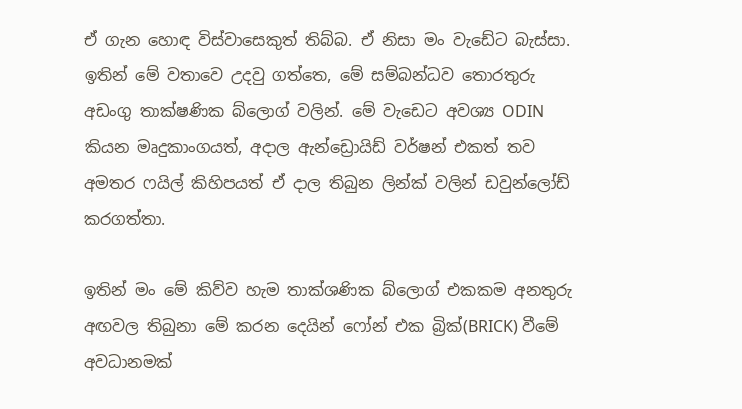ඒ ගැන හොඳ විස්වාසෙකුත් තිබ්බ. ඒ නිසා මං වැඩේට බැස්සා. ඉතින් මේ වතාවෙ උදවු ගත්තෙ, මේ සම්බන්ධව තොරතුරු අඩංගු තාක්ෂණික බ්ලොග් වලින්. මේ වැඩෙට අවශ්‍ය ODIN කියන මෘදුකාංගයත්, අදාල ඇන්ඩ්‍රොයිඩ් වර්ෂන් එකත් තව අමතර ෆයිල් කිහිපයත් ඒ දාල තිබුන ලින්ක් වලින් ඩවුන්ලෝඩ් කරගත්තා.

ඉතින් මං මේ කිව්ව හැම තාක්ශණික බ්ලොග් එකකම අනතුරු අඟවල තිබුනා මේ කරන දෙයින් ෆෝන් එක බ්‍රික්(BRICK) වීමේ අවධානමක්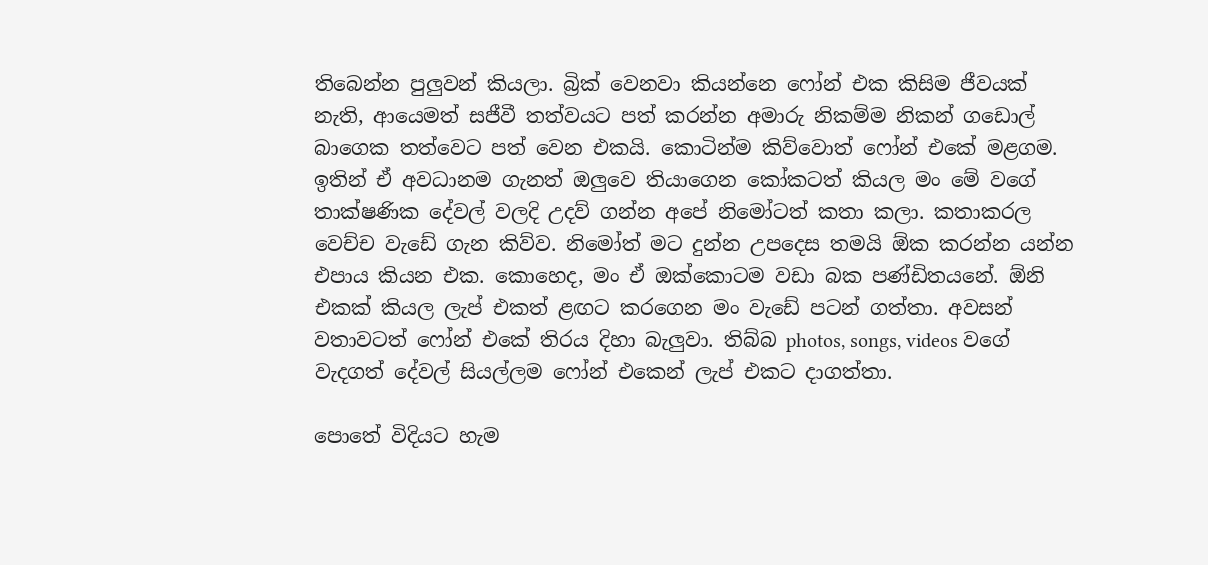තිබෙන්න පුලුවන් කියලා. බ්‍රික් වෙනවා කියන්නෙ ෆෝන් එක කිසිම ජීවයක් නැති, ආයෙමත් සජීවී තත්වයට පත් කරන්න අමාරු නිකම්ම නිකන් ගඩොල් බාගෙක තත්වෙට පත් වෙන එකයි. කොටින්ම කිව්වොත් ෆෝන් එකේ මළගම. ඉතින් ඒ අවධානම ගැනත් ඔලුවෙ තියාගෙන කෝකටත් කියල මං මේ වගේ තාක්ෂණික දේවල් වලදි උදව් ගන්න අපේ නිමෝටත් කතා කලා. කතාකරල වෙච්ච වැඩේ ගැන කිව්ව. නිමෝත් මට දුන්න උපදෙස තමයි ඕක කරන්න යන්න එපාය කියන එක. කොහෙද, මං ඒ ඔක්කොටම වඩා බක පණ්ඩිතයනේ. ඕනි එකක් කියල ලැප් එකත් ළඟට කරගෙන මං වැඩේ පටන් ගත්තා. අවසන් වතාවටත් ෆෝන් එකේ තිරය දිහා බැලුවා. තිබ්බ photos, songs, videos වගේ වැදගත් දේවල් සියල්ලම ෆෝන් එකෙන් ලැප් එකට දාගත්තා.

පොතේ විදියට හැම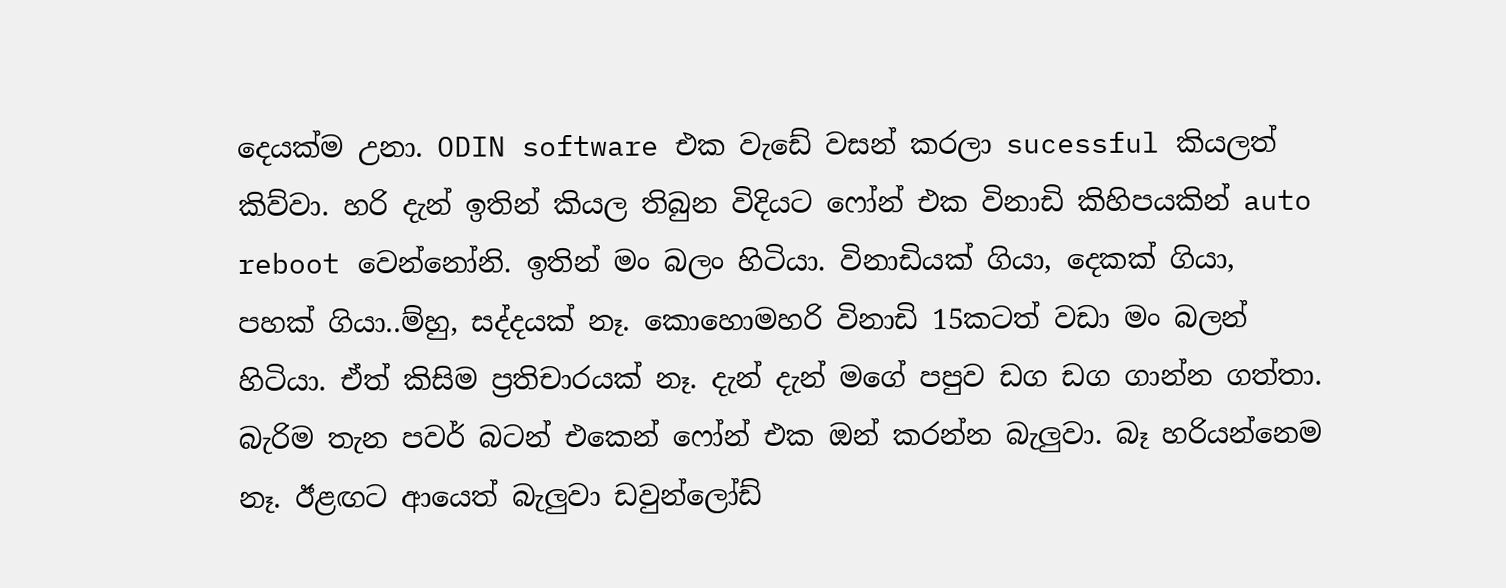දෙයක්ම උනා. ODIN software එක වැඩේ වසන් කරලා sucessful කියලත් කිව්වා. හරි දැන් ඉතින් කියල තිබුන විදියට ෆෝන් එක විනාඩි කිහිපයකින් auto reboot වෙන්නෝනි. ඉතින් මං බලං හිටියා. විනාඩියක් ගියා, දෙකක් ගියා, පහක් ගියා..ම්හු, සද්දයක් නෑ. කොහොමහරි විනාඩි 15කටත් වඩා මං බලන් හිටියා. ඒත් කිසිම ප්‍රතිචාරයක් නෑ. දැන් දැන් මගේ පපුව ඩග ඩග ගාන්න ගත්තා. බැරිම තැන පවර් බටන් එකෙන් ෆෝන් එක ඔන් කරන්න බැලුවා. බෑ හරියන්නෙම නෑ. ඊළඟට ආයෙත් බැලුවා ඩවුන්ලෝඩ්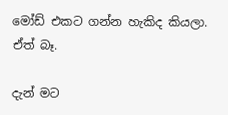මෝඩ් එකට ගන්න හැකිද කියලා. ඒත් බෑ.

දැන් මට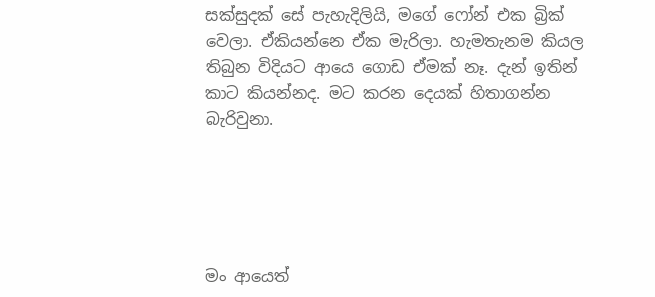සක්සුදක් සේ පැහැදිලියි, මගේ ෆෝන් එක බ්‍රික් වෙලා. ඒකියන්නෙ ඒක මැරිලා. හැමතැනම කියල තිබුන විදියට ආයෙ ගොඩ ඒමක් නෑ. දැන් ඉතින් කාට කියන්නද. මට කරන දෙයක් හිතාගන්න බැරිවුනා.





මං ආයෙත්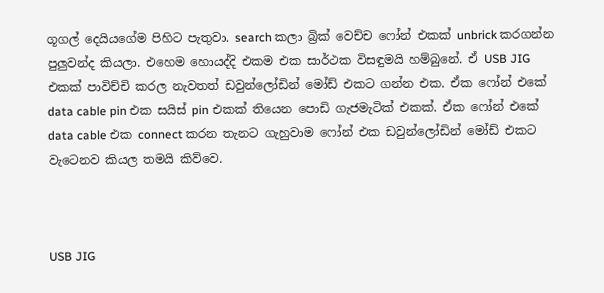ගූගල් දෙයියගේම පිහිට පැතුවා. search කලා බ්‍රික් වෙච්ච ෆෝන් එකක් unbrick කරගන්න පුලුවන්ද කියලා. එහෙම හොයද්දි එකම එක සාර්ථක විසඳුමයි හම්බුනේ. ඒ USB JIG එකක් පාවිච්චි කරල නැවතත් ඩවුන්ලෝඩින් මෝඩ් එකට ගන්න එක. ඒක ෆෝන් එකේ data cable pin එක සයිස් pin එකක් තියෙන පොඩි ගැජමැටික් එකක්. ඒක ෆෝන් එකේ data cable එක connect කරන තැනට ගැහුවාම ෆෝන් එක ඩවුන්ලෝඩින් මෝඩ් එකට වැටෙනව කියල තමයි කිව්වෙ.



USB JIG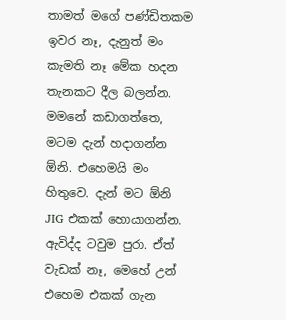තාමත් මගේ පණ්ඩිතකම ඉවර නෑ, දැනුත් මං කැමති නෑ මේක හදන තැනකට දීල බලන්න. මමනේ කඩාගත්තෙ, මටම දැන් හදාගන්න ඕනි. එහෙමයි මං හිතුවෙ. දැන් මට ඕනි JIG එකක් හොයාගන්න. ඇවිද්ද ටවුම පුරා. ඒත් වැඩක් නෑ, මෙහේ උන් එහෙම එකක් ගැන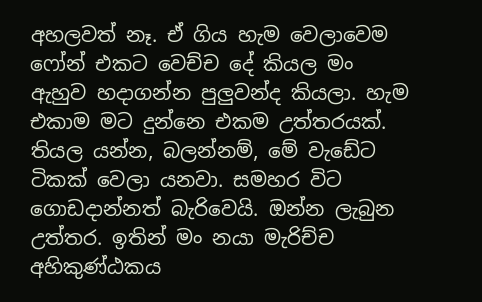අහලවත් නෑ. ඒ ගිය හැම වෙලාවෙම ෆෝන් එකට වෙච්ච දේ කියල මං ඇහුව හදාගන්න පුලුවන්ද කියලා. හැම එකාම මට දුන්නෙ එකම උත්තරයක්. තියල යන්න, බලන්නම්, මේ වැඩේට ටිකක් වෙලා යනවා. සමහර විට ගොඩදාන්නත් බැරිවෙයි. ඔන්න ලැබුන උත්තර. ඉතින් මං නයා මැරිච්ච අහිකුණ්ඨකය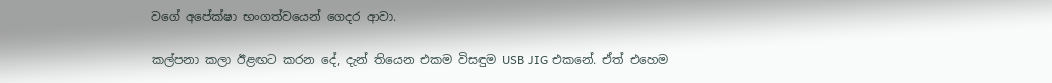වගේ අපේක්ෂා භංගත්වයෙන් ගෙදර ආවා.

කල්පනා කලා ඊළඟට කරන දේ, දැන් තියෙන එකම විසඳුම USB JIG එකනේ. ඒත් එහෙම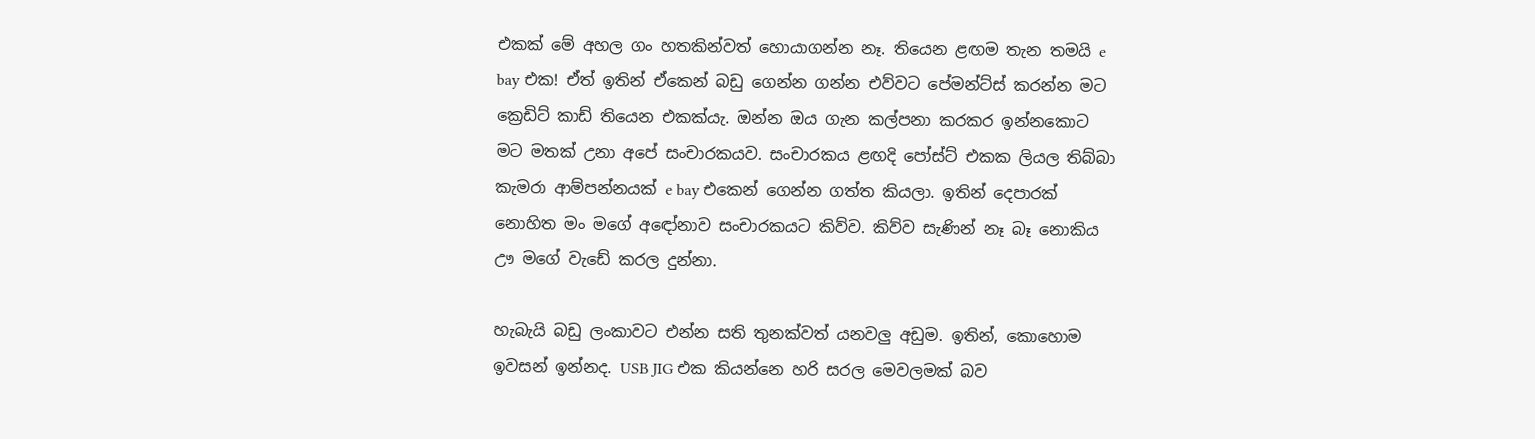එකක් මේ අහල ගං හතකින්වත් හොයාගන්න නෑ. තියෙන ළඟම තැන තමයි e bay එක! ඒත් ඉතින් ඒකෙන් බඩු ගෙන්න ගන්න එව්වට පේමන්ට්ස් කරන්න මට ක්‍රෙඩිට් කාඩ් තියෙන එකක්යැ. ඔන්න ඔය ගැන කල්පනා කරකර ඉන්නකොට මට මතක් උනා අපේ සංචාරකයව. සංචාරකය ළඟදි පෝස්ට් එකක ලියල තිබ්බා කැමරා ආම්පන්නයක් e bay එකෙන් ගෙන්න ගත්ත කියලා. ඉතින් දෙපාරක් නොහිත මං මගේ අඳෝනාව සංචාරකයට කිව්ව. කිව්ව සැණින් නෑ බෑ නොකිය ඌ මගේ වැඩේ කරල දුන්නා.

හැබැයි බඩු ලංකාවට එන්න සති තුනක්වත් යනවලු අඩුම. ඉතින්, කොහොම ඉවසන් ඉන්නද. USB JIG එක කියන්නෙ හරි සරල මෙවලමක් බව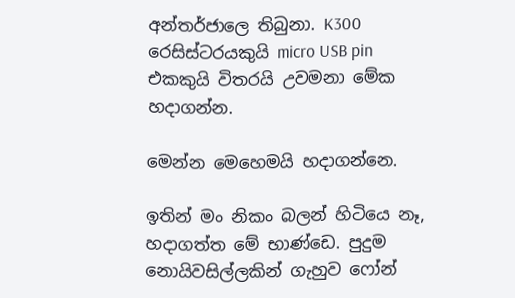අන්තර්ජාලෙ තිබුනා. K300 රෙසිස්ටරයකුයි micro USB pin එකකුයි විතරයි උවමනා මේක හදාගන්න.

මෙන්න මෙහෙමයි හදාගන්නෙ.

ඉතින් මං නිකං බලන් හිටියෙ නෑ, හදාගත්ත මේ භාණ්ඩෙ. පුදුම නොයිවසිල්ලකින් ගැහුව ෆෝන්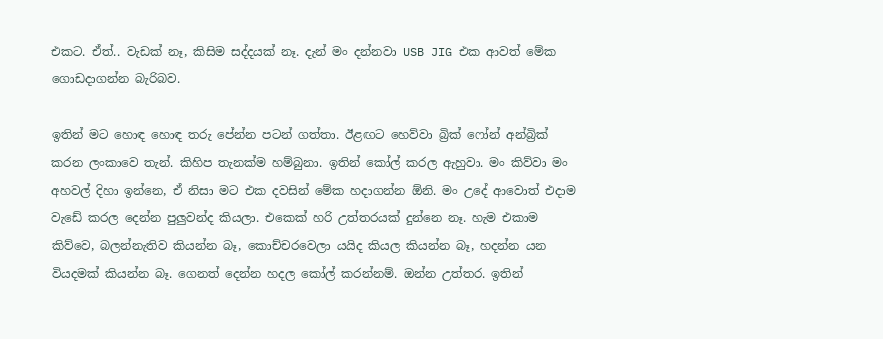එකට. ඒත්.. වැඩක් නෑ, කිසිම සද්දයක් නෑ. දැන් මං දන්නවා USB JIG එක ආවත් මේක ගොඩදාගන්න බැරිබව.

ඉතින් මට හොඳ හොඳ තරු පේන්න පටන් ගත්තා. ඊළඟට හෙව්වා බ්‍රික් ෆෝන් අන්බ්‍රික් කරන ලංකාවෙ තැන්. කිහිප තැනක්ම හම්බුනා. ඉතින් කෝල් කරල ඇහුවා. මං කිව්වා මං අහවල් දිහා ඉන්නෙ, ඒ නිසා මට එක දවසින් මේක හදාගන්න ඕනි. මං උදේ ආවොත් එදාම වැඩේ කරල දෙන්න පුලුවන්ද කියලා. එකෙක් හරි උත්තරයක් දුන්නෙ නෑ. හැම එකාම කිව්වෙ, බලන්නැතිව කියන්න බෑ, කොච්චරවෙලා යයිද කියල කියන්න බෑ, හදන්න යන වියදමක් කියන්න බෑ. ගෙනත් දෙන්න හදල කෝල් කරන්නම්. ඔන්න උත්තර. ඉතින්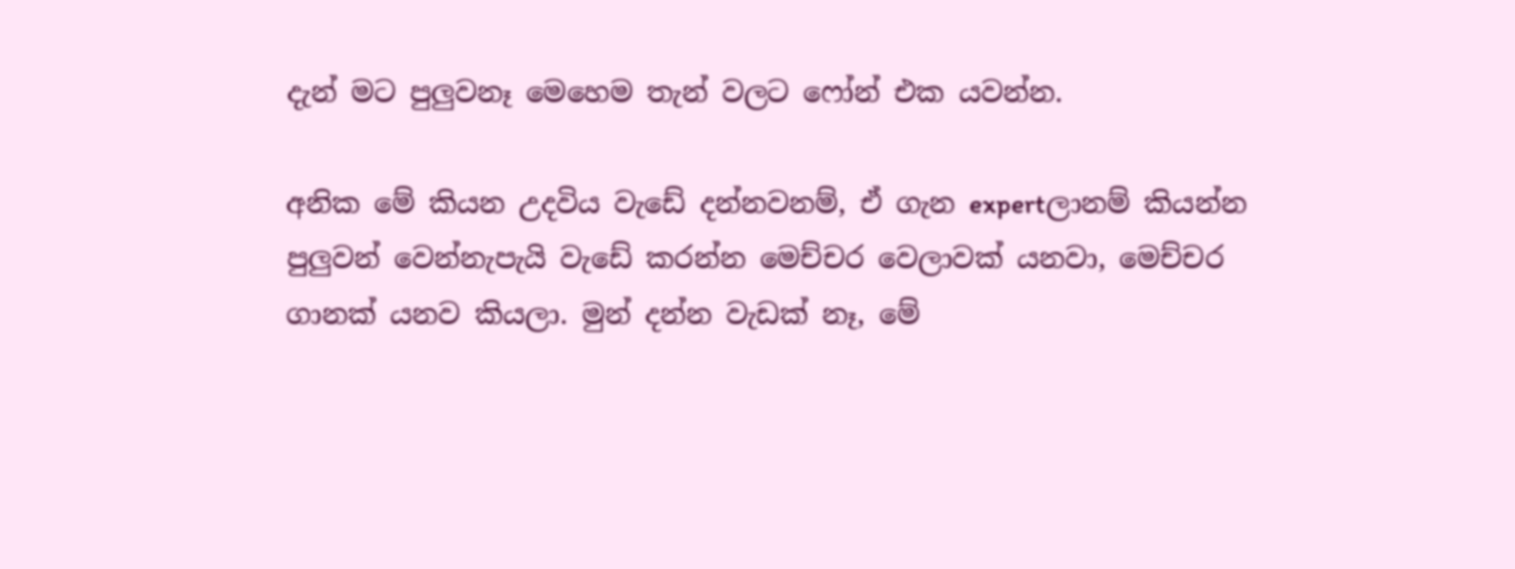දැන් මට පුලුවනෑ මෙහෙම තැන් වලට ෆෝන් එක යවන්න.

අනික මේ කියන උදවිය වැඩේ දන්නවනම්, ඒ ගැන expertලානම් කියන්න පුලුවන් වෙන්නැපැයි වැඩේ කරන්න මෙච්චර වෙලාවක් යනවා, මෙච්චර ගානක් යනව කියලා. මුන් දන්න වැඩක් නෑ, මේ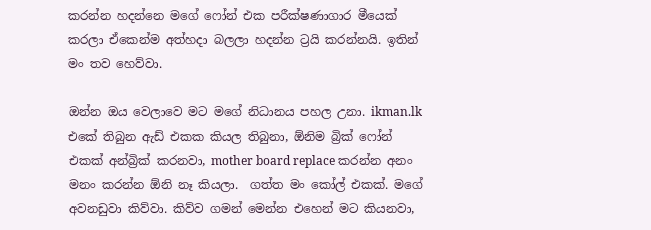කරන්න හදන්නෙ මගේ ෆෝන් එක පරීක්ෂණාගාර මීයෙක් කරලා ඒකෙන්ම අත්හදා බලලා හදන්න ට්‍රයි කරන්නයි. ඉතින් මං තව හෙව්වා.

ඔන්න ඔය වෙලාවෙ මට මගේ නිධානය පහල උනා. ikman.lk එකේ තිබුන ඇඩ් එකක කියල තිබුනා, ඕනිම බ්‍රික් ෆෝන් එකක් අන්බ්‍රික් කරනවා, mother board replace කරන්න අනං මනං කරන්න ඕනි නෑ කියලා.  ගත්ත මං කෝල් එකක්. මගේ අවනඩුවා කිව්වා. කිව්ව ගමන් මෙන්න එහෙන් මට කියනවා,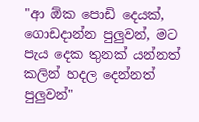"ආ ඕක පොඩි දෙයක්, ගොඩදාන්න පුලුවන්, මට පැය දෙක තුනක් යන්නත් කලින් හදල දෙන්නත් පුලුවන්"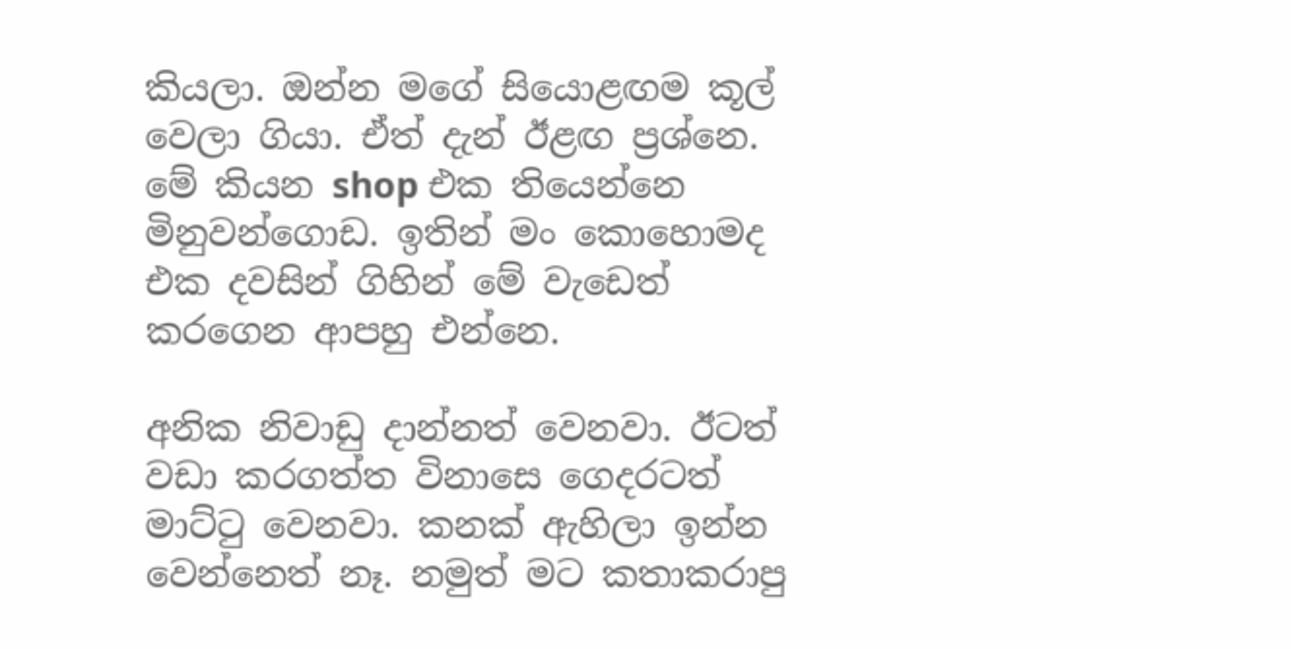කියලා. ඔන්න මගේ සියොළඟම කූල් වෙලා ගියා. ඒත් දැන් ඊළඟ ප්‍රශ්නෙ. මේ කියන shop එක තියෙන්නෙ මිනුවන්ගොඩ. ඉතින් මං කොහොමද එක දවසින් ගිහින් මේ වැඩෙත් කරගෙන ආපහු එන්නෙ.

අනික නිවාඩු දාන්නත් වෙනවා. ඊටත් වඩා කරගත්ත විනාසෙ ගෙදරටත් මාට්ටු වෙනවා. කනක් ඇහිලා ඉන්න වෙන්නෙත් නෑ. නමුත් මට කතාකරාපු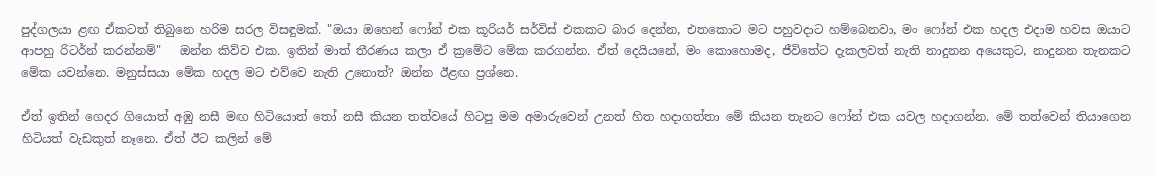පුද්ගලයා ළඟ ඒකටත් තිබුනෙ හරිම සරල විසඳුමක්. "ඔයා ඔහෙන් ෆෝන් එක කූරියර් සර්විස් එකකට බාර දෙන්න, එතකොට මට පහුවදාට හම්බෙනවා, මං ෆෝන් එක හදල එදාම හවස ඔයාට ආපහු රිටර්න් කරන්නම්"   ඔන්න කිව්ව එක. ඉතින් මාත් තීරණය කලා ඒ ක්‍රමේට මේක කරගන්න. ඒත් දෙයියනේ, මං කොහොමද, ජීවිතේට දැකලවත් නැති නාදුනන අයෙකුට, නාදුනන තැනකට මේක යවන්නෙ. මනුස්සයා මේක හදල මට එව්වෙ නැති උනොත්? ඔන්න ඊළඟ ප්‍රශ්නෙ.

ඒත් ඉතින් ගෙදර ගියොත් අඹු නසී මඟ හිටියොත් තෝ නසී කියන තත්වයේ හිටපු මම අමාරුවෙන් උනත් හිත හදාගත්තා මේ කියන තැනට ෆෝන් එක යවල හදාගන්න. මේ තත්වෙන් තියාගෙන හිටියත් වැඩකුත් නෑනෙ. ඒත් ඊට කලින් මේ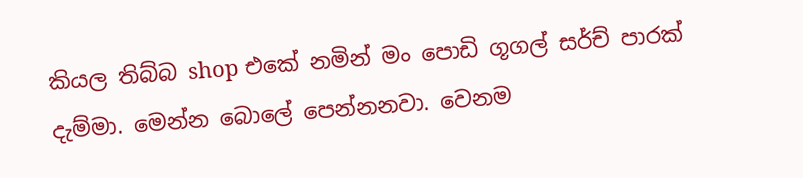කියල තිබ්බ shop එකේ නමින් මං පොඩි ගූගල් සර්ච් පාරක් දැම්මා. මෙන්න බොලේ පෙන්නනවා. වෙනම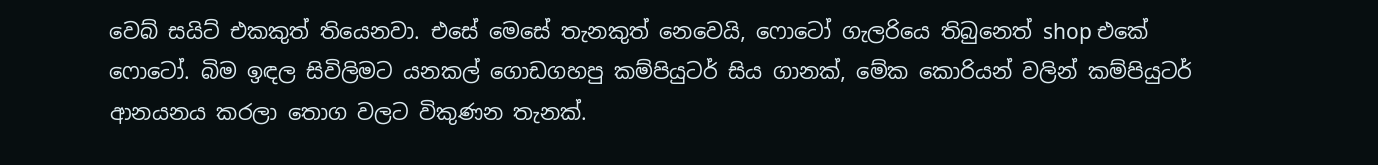වෙබ් සයිට් එකකුත් තියෙනවා. එසේ මෙසේ තැනකුත් නෙවෙයි, ෆොටෝ ගැලරියෙ තිබුනෙත් shop එකේ ෆොටෝ. බිම ඉඳල සිවිලිමට යනකල් ගොඩගහපු කම්පියුටර් සිය ගානක්, මේක කොරියන් වලින් කම්පියුටර් ආනයනය කරලා තොග වලට විකුණන තැනක්.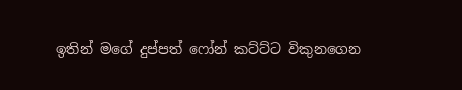ඉතින් මගේ දුප්පත් ෆෝන් කට්ට්ට විකුනගෙන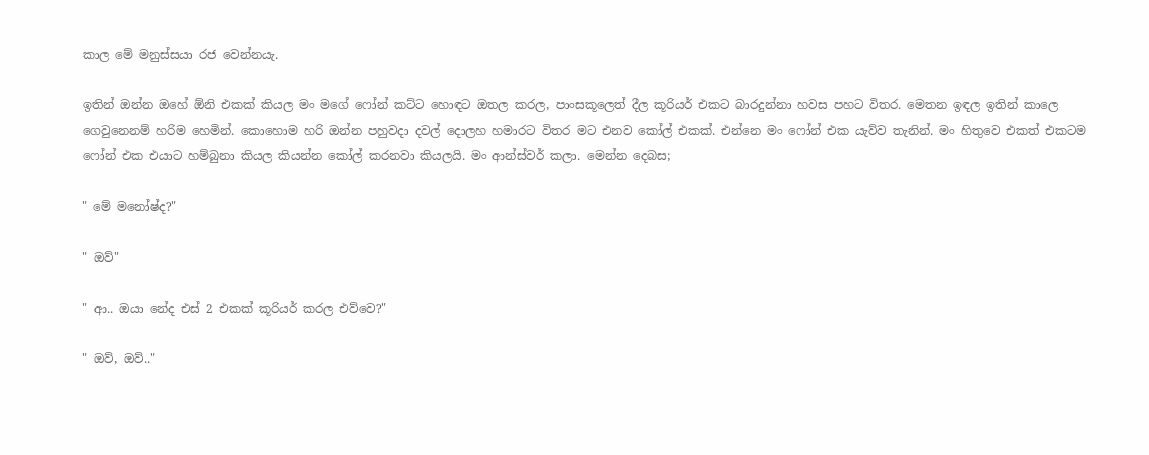කාල මේ මනුස්සයා රජ වෙන්නයැ.

ඉතින් ඔන්න ඔහේ ඕනි එකක් කියල මං මගේ ෆෝන් කට්ට හොඳට ඔතල කරල, පාංසකූලෙත් දීල කූරියර් එකට බාරදුන්නා හවස පහට විතර. මෙතන ඉඳල ඉතින් කාලෙ ගෙවුනෙනම් හරිම හෙමින්. කොහොම හරි ඔන්න පහුවදා දවල් දොලහ හමාරට විතර මට එනව කෝල් එකක්. එන්නෙ මං ෆෝන් එක යැව්ව තැනින්. මං හිතුවෙ එකත් එකටම ෆෝන් එක එයාට හම්බුනා කියල කියන්න කෝල් කරනවා කියලයි. මං ආන්ස්වර් කලා. මෙන්න දෙබස;

" මේ මනෝෂ්ද?"

" ඔව්"

" ආ.. ඔයා නේද එස් 2 එකක් කූරියර් කරල එව්වෙ?"

" ඔව්, ඔව්.."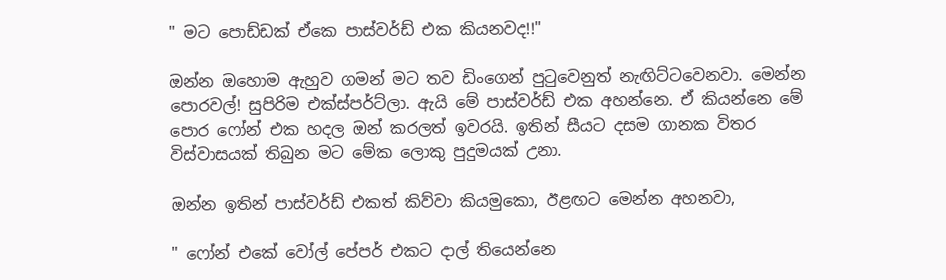" මට පොඩ්ඩක් ඒකෙ පාස්වර්ඩ් එක කියනවද!!"

ඔන්න ඔහොම ඇහුව ගමන් මට තව ඩිංගෙන් පුටුවෙනුත් නැඟිට්ටවෙනවා. මෙන්න පොරවල්! සුපිරිම එක්ස්පර්ට්ලා. ඇයි මේ පාස්වර්ඩ් එක අහන්නෙ. ඒ කියන්නෙ මේ පොර ෆෝන් එක හදල ඔන් කරලත් ඉවරයි. ඉතින් සීයට දසම ගානක විතර විස්වාසයක් තිබුන මට මේක ලොකු පුදුමයක් උනා.

ඔන්න ඉතින් පාස්වර්ඩ් එකත් කිව්වා කියමුකො, ඊළඟට මෙන්න අහනවා,

" ෆෝන් එකේ වෝල් පේපර් එකට දාල් තියෙන්නෙ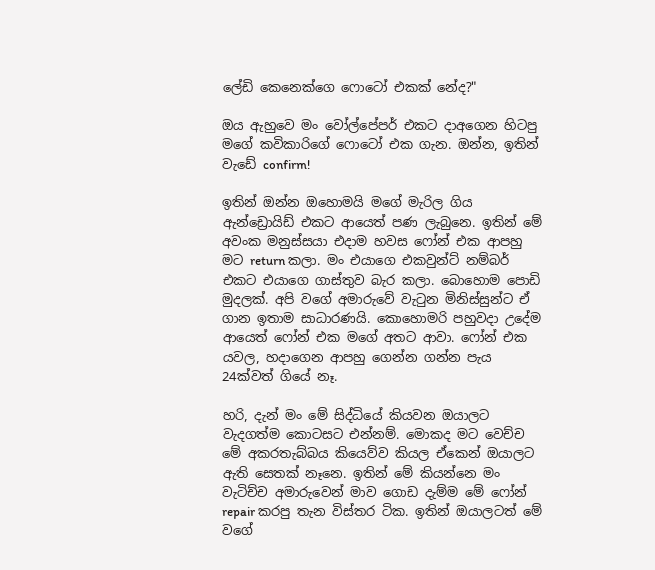ලේඩි කෙනෙක්ගෙ ෆොටෝ එකක් නේද?"

ඔය ඇහුවෙ මං වෝල්පේපර් එකට දාඅගෙන හිටපු මගේ කවිකාරිගේ ෆොටෝ එක ගැන. ඔන්න, ඉතින් වැඩේ confirm!

ඉතින් ඔන්න ඔහොමයි මගේ මැරිල ගිය ඇන්ඩ්‍රොයිඩ් එකට ආයෙත් පණ ලැබුනෙ. ඉතින් මේ අවංක මනුස්සයා එදාම හවස ෆෝන් එක ආපහු මට return කලා. මං එයාගෙ එකවුන්ට් නම්බර් එකට එයාගෙ ගාස්තුව බැර කලා. බොහොම පොඩි මුදලක්. අපි වගේ අමාරුවේ වැටුන මිනිස්සුන්ට ඒ ගාන ඉතාම සාධාරණයි. කොහොමරි පහුවදා උදේම ආයෙත් ෆෝන් එක මගේ අතට ආවා. ෆෝන් එක යවල, හදාගෙන ආපහු ගෙන්න ගන්න පැය 24ක්වත් ගියේ නෑ.

හරි, දැන් මං මේ සිද්ධියේ කියවන ඔයාලට වැදගත්ම කොටසට එන්නම්. මොකද මට වෙච්ච මේ අකරතැබ්බය කියෙව්ව කියල ඒකෙන් ඔයාලට ඇති සෙතක් නෑනෙ. ඉතින් මේ කියන්නෙ මං වැටිච්ච අමාරුවෙන් මාව ගොඩ දැම්ම මේ ෆෝන් repair කරපු තැන විස්තර ටික. ඉතින් ඔයාලටත් මේ වගේ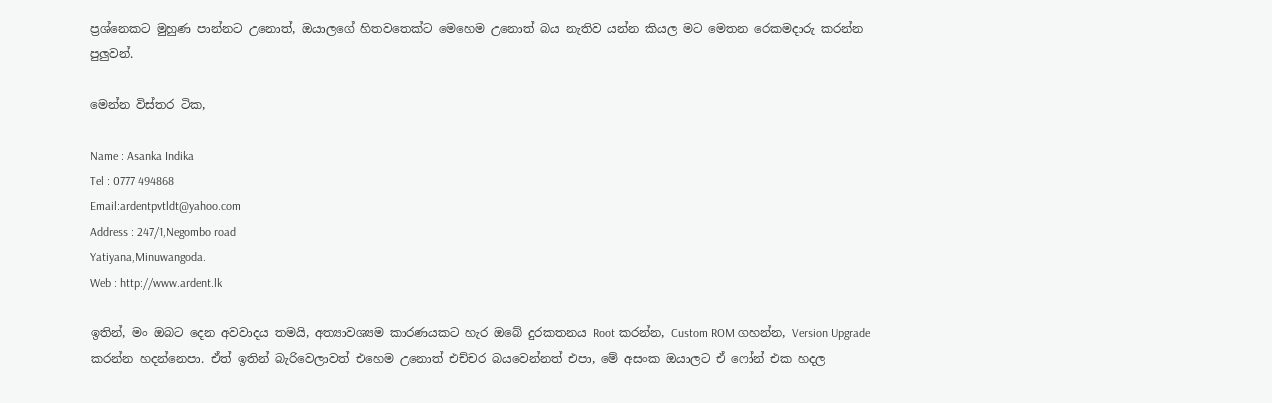ප්‍රශ්නෙකට මුහුණ පාන්නට උනොත්, ඔයාලගේ හිතවතෙක්ට මෙහෙම උනොත් බය නැතිව යන්න කියල මට මෙතන රෙකමදාරු කරන්න පුලුවන්.

මෙන්න විස්තර ටික,

Name : Asanka Indika
Tel : 0777 494868
Email:ardentpvtldt@yahoo.com
Address : 247/1,Negombo road
Yatiyana,Minuwangoda.
Web : http://www.ardent.lk

ඉතින්, මං ඔබට දෙන අවවාදය තමයි, අත්‍යාවශ්‍යම කාරණයකට හැර ඔබේ දුරකතනය Root කරන්න, Custom ROM ගහන්න, Version Upgrade කරන්න හදන්නෙපා. ඒත් ඉතින් බැරිවෙලාවත් එහෙම උනොත් එච්චර බයවෙන්නත් එපා, මේ අසංක ඔයාලට ඒ ෆෝන් එක හදල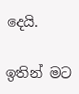දෙයි.

ඉතින් මට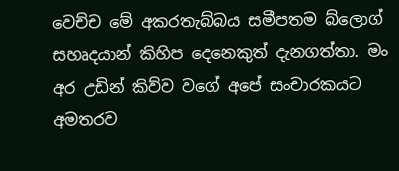වෙච්ච මේ අකරතැබ්බය සමීපතම බ්ලොග් සහෘදයාන් කිහිප දෙනෙකුත් දැනගත්තා. මං අර උඩින් කිව්ව වගේ අපේ සංචාරකයට අමතරව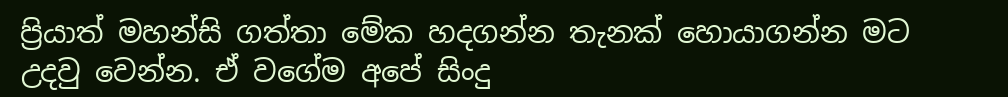ප්‍රියාත් මහන්සි ගත්තා මේක හදගන්න තැනක් හොයාගන්න මට උදවු වෙන්න. ඒ වගේම අපේ සිංදු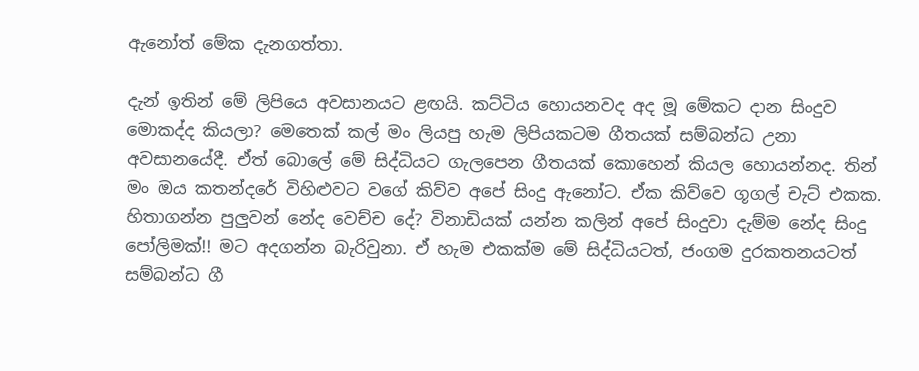ඇනෝත් මේක දැනගත්තා.

දැන් ඉතින් මේ ලිපියෙ අවසානයට ළඟයි. කට්ටිය හොයනවද අද මූ මේකට දාන සිංදුව මොකද්ද කියලා? මෙතෙක් කල් මං ලියපු හැම ලිපියකටම ගීතයක් සම්බන්ධ උනා අවසානයේදී. ඒත් බොලේ මේ සිද්ධියට ගැලපෙන ගීතයක් කොහෙන් කියල හොයන්නද. තින් මං ඔය කතන්දරේ විහිළුවට වගේ කිව්ව අපේ සිංදු ඇනෝට. ඒක කිව්වෙ ගූගල් චැට් එකක. හිතාගන්න පුලුවන් නේද වෙච්ච දේ? විනාඩියක් යන්න කලින් අපේ සිංදුවා දැම්ම නේද සිංදු පෝලිමක්!! මට අදගන්න බැරිවුනා. ඒ හැම එකක්ම මේ සිද්ධියටත්, ජංගම දුරකතනයටත් සම්බන්ධ ගී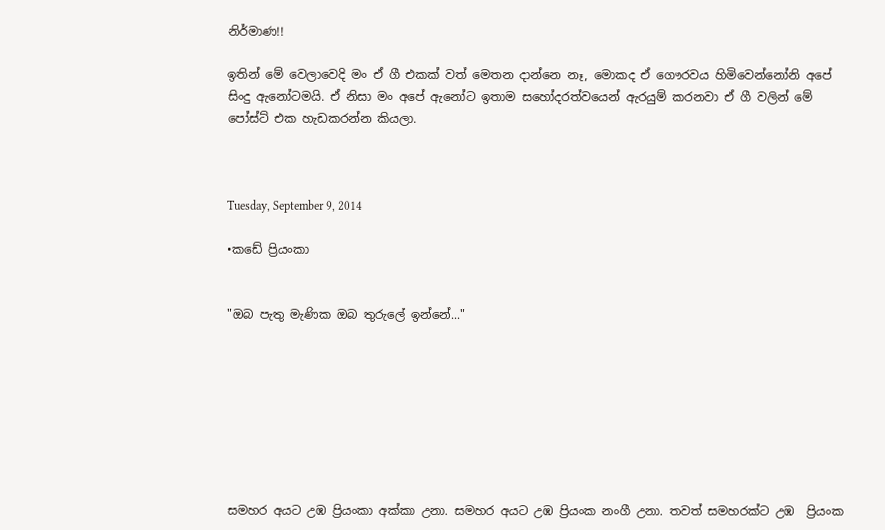නිර්මාණ!!

ඉතින් මේ වෙලාවෙදි මං ඒ ගී එකක් වත් මෙතන දාන්නෙ නෑ, මොකද ඒ ගෞරවය හිමිවෙන්නෝනි අපේ සිංදු ඇනෝටමයි. ඒ නිසා මං අපේ ඇනෝට ඉතාම සහෝදරත්වයෙන් ඇරයුම් කරනවා ඒ ගී වලින් මේ පෝස්ට් එක හැඩකරන්න කියලා.



Tuesday, September 9, 2014

•කඩේ ප්‍රියංකා


"ඔබ පැතු මැණික ඔබ තුරුලේ ඉන්නේ..."








සමහර අයට උඹ ප්‍රියංකා අක්කා උනා. සමහර අයට උඹ ප්‍රියංක නංගී උනා. තවත් සමහරක්ට උඹ  ප්‍රියංක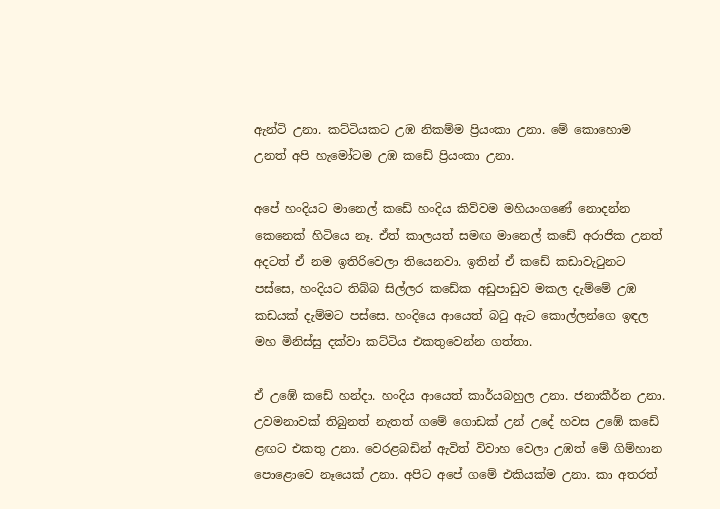ඇන්ටි උනා. කට්ටියකට උඹ නිකම්ම ප්‍රියංකා උනා. මේ කොහොම උනත් අපි හැමෝටම උඹ කඩේ ප්‍රියංකා උනා.

අපේ හංදියට මානෙල් කඩේ හංදිය කිව්වම මහියංගණේ නොදන්න කෙනෙක් හිටියෙ නෑ. ඒත් කාලයත් සමඟ මානෙල් කඩේ අරාජික උනත් අදටත් ඒ නම ඉතිරිවෙලා තියෙනවා. ඉතින් ඒ කඩේ කඩාවැටුනට පස්සෙ, හංදියට තිබ්බ සිල්ලර කඩේක අඩුපාඩුව මකල දැම්මේ උඹ කඩයක් දැම්මට පස්සෙ. හංදියෙ ආයෙත් බටු ඇට කොල්ලන්ගෙ ඉඳල මහ මිනිස්සු දක්වා කට්ටිය එකතුවෙන්න ගත්තා.

ඒ උඹේ කඩේ හන්දා. හංදිය ආයෙත් කාර්යබහුල උනා. ජනාකීර්න උනා. උවමනාවක් තිබුනත් නැතත් ගමේ ගොඩක් උන් උදේ හවස උඹේ කඩේ ළඟට එකතු උනා. වෙරළබඩින් ඇවිත් විවාහ වෙලා උඹත් මේ ගිම්හාන පොළොවෙ නෑයෙක් උනා. අපිට අපේ ගමේ එකියක්ම උනා. කා අතරත්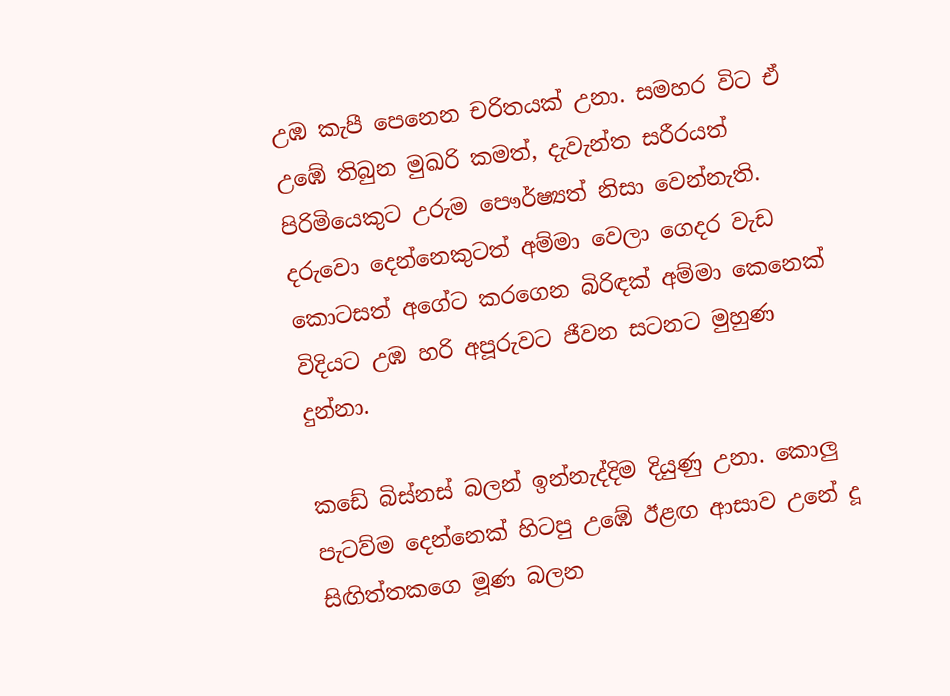උඹ කැපී පෙනෙන චරිතයක් උනා. සමහර විට ඒ උඹේ තිබුන මුඛරි කමත්, දැවැන්ත සරීරයත් පිරිමියෙකුට උරුම පෞර්ෂ්‍යත් නිසා වෙන්නැති. දරුවො දෙන්නෙකුටත් අම්මා වෙලා ගෙදර වැඩ කොටසත් අගේට කරගෙන බිරිඳක් අම්මා කෙනෙක් විදියට උඹ හරි අපූරුවට ජීවන සටනට මුහුණ දුන්නා.

කඩේ බිස්නස් බලන් ඉන්නැද්දිම දියුණු උනා. කොලු පැටව්ම දෙන්නෙක් හිටපු උඹේ ඊළඟ ආසාව උනේ දූ සිඟිත්තකගෙ මූණ බලන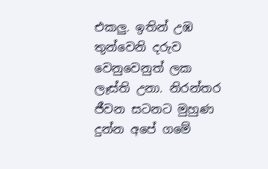එකලු. ඉතින් උඹ තුන්වෙනි දරුව වෙනුවෙනුත් ලක ලෑස්ති උනා. නිරන්තර ජීවන සටනට මුහුණ දුන්න අපේ ගමේ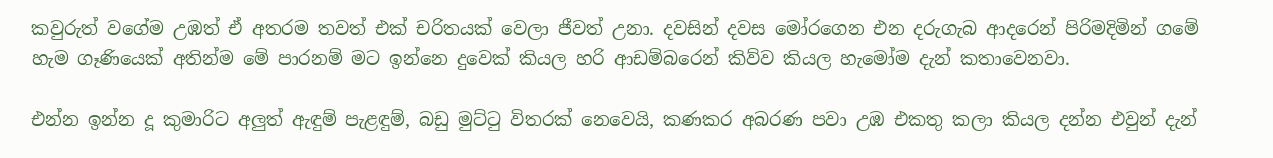කවුරුත් වගේම උඹත් ඒ අතරම තවත් එක් චරිතයක් වෙලා ජීවත් උනා. දවසින් දවස මෝරගෙන එන දරුගැබ ආදරෙන් පිරිමදිමින් ගමේ හැම ගෑණියෙක් අතින්ම මේ පාරනම් මට ඉන්නෙ දුවෙක් කියල හරි ආඩම්බරෙන් කිව්ව කියල හැමෝම දැන් කතාවෙනවා.

එන්න ඉන්න දූ කුමාරිට අලුත් ඇඳුම් පැළඳුම්, බඩු මුට්ටු විතරක් නෙවෙයි, කණකර අබරණ පවා උඹ එකතු කලා කියල දන්න එවුන් දැන්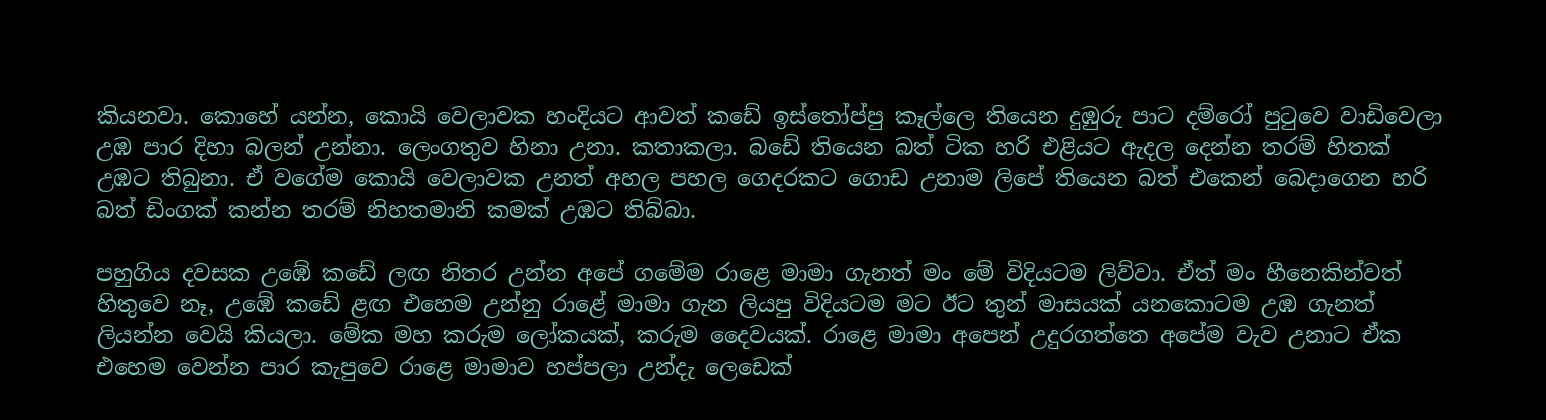කියනවා. කොහේ යන්න, කොයි වෙලාවක හංදියට ආවත් කඩේ ඉස්තෝප්පු කෑල්ලෙ තියෙන දුඹුරු පාට දම්රෝ පුටුවෙ වාඩිවෙලා උඹ පාර දිහා බලන් උන්නා. ලෙංගතුව හිනා උනා. කතාකලා. බඩේ තියෙන බත් ටික හරි එළියට ඇදල දෙන්න තරම් හිතක් උඹට තිබුනා. ඒ වගේම කොයි වෙලාවක උනත් අහල පහල ගෙදරකට ගොඩ උනාම ලිපේ තියෙන බත් එකෙන් බෙදාගෙන හරි බත් ඩිංගක් කන්න තරම් නිහතමානි කමක් උඹට තිබ්බා.

පහුගිය දවසක උඹේ කඩේ ලඟ නිතර උන්න අපේ ගමේම රාළෙ මාමා ගැනත් මං මේ විදියටම ලිව්වා. ඒත් මං හීනෙකින්වත් හිතුවෙ නෑ, උඹේ කඩේ ළඟ එහෙම උන්නු රාළේ මාමා ගැන ලියපු විදියටම මට ඊට තුන් මාසයක් යනකොටම උඹ ගැනත් ලියන්න වෙයි කියලා. මේක මහ කරුම ලෝකයක්, කරුම දෛවයක්. රාළෙ මාමා අපෙන් උදුරගත්තෙ අපේම වැව උනාට ඒක එහෙම වෙන්න පාර කැපුවෙ රාළෙ මාමාව හප්පලා උන්දැ ලෙඩෙක්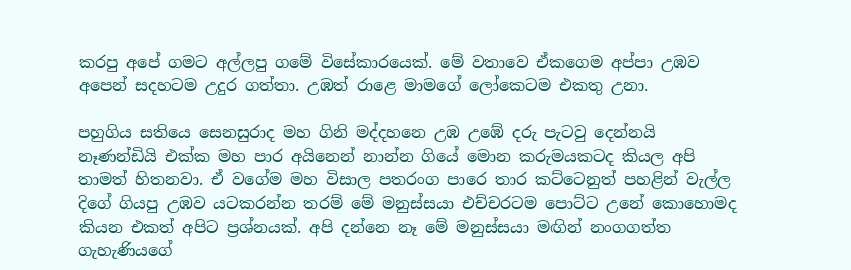කරපු අපේ ගමට අල්ලපු ගමේ විසේකාරයෙක්. මේ වතාවෙ ඒකගෙම අප්පා උඹව අපෙන් සදහටම උදුර ගත්තා. උඹත් රාළෙ මාමගේ ලෝකෙටම එකතු උනා.

පහුගිය සතියෙ සෙනසුරාද මහ ගිනි මද්දහනෙ උඹ උඹේ දරු පැටවු දෙන්නයි නෑණන්ඩියි එක්ක මහ පාර අයිනෙන් නාන්න ගියේ මොන කරුමයකටද කියල අපි තාමත් හිතනවා. ඒ වගේම මහ විසාල පතරංග පාරෙ තාර කට්ටෙනුත් පහළින් වැල්ල දිගේ ගියපු උඹව යටකරන්න තරම් මේ මනුස්සයා එච්චරටම පොට්ට උනේ කොහොමද කියන එකත් අපිට ප්‍රශ්නයක්. අපි දන්නෙ නෑ මේ මනුස්සයා මඟින් නංගගත්ත ගැහැණියගේ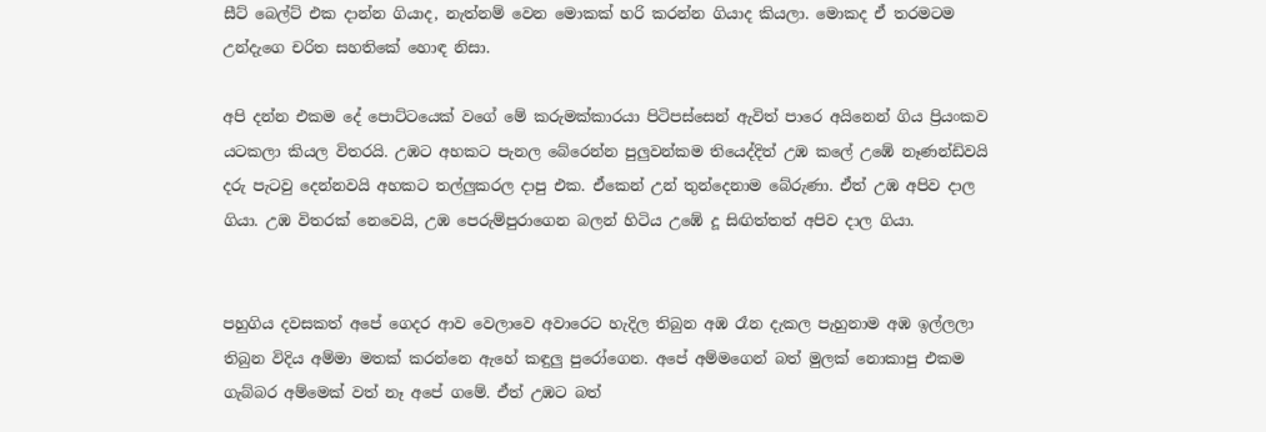සීට් බෙල්ට් එක දාන්න ගියාද, නැත්නම් වෙන මොකක් හරි කරන්න ගියාද කියලා. මොකද ඒ තරමටම උන්දැගෙ චරිත සහතිකේ හොඳ නිසා.

අපි දන්න එකම දේ පොට්ටයෙක් වගේ මේ කරුමක්කාරයා පිටිපස්සෙන් ඇවිත් පාරෙ අයිනෙන් ගිය ප්‍රියංකව යටකලා කියල විතරයි. උඹට අහකට පැනල බේරෙන්න පුලුවන්කම තියෙද්දිත් උඹ කලේ උඹේ නෑණන්ඩිවයි දරු පැටවු දෙන්නවයි අහකට තල්ලුකරල දාපු එක. ඒකෙන් උන් තුන්දෙනාම බේරුණා. ඒත් උඹ අපිව දාල ගියා. උඹ විතරක් නෙවෙයි, උඹ පෙරුම්පුරාගෙන බලන් හිටිය උඹේ දූ සිඟිත්තත් අපිව දාල ගියා.


පහුගිය දවසකත් අපේ ගෙදර ආව වෙලාවෙ අවාරෙට හැදිල තිබුන අඹ රෑන දැකල පැහුනාම අඹ ඉල්ලලා තිබුන විදිය අම්මා මතක් කරන්නෙ ඇහේ කඳුලු පුරෝගෙන. අපේ අම්මගෙන් බත් මුලක් නොකාපු එකම ගැබ්බර අම්මෙක් වත් නෑ අපේ ගමේ. ඒත් උඹට බත්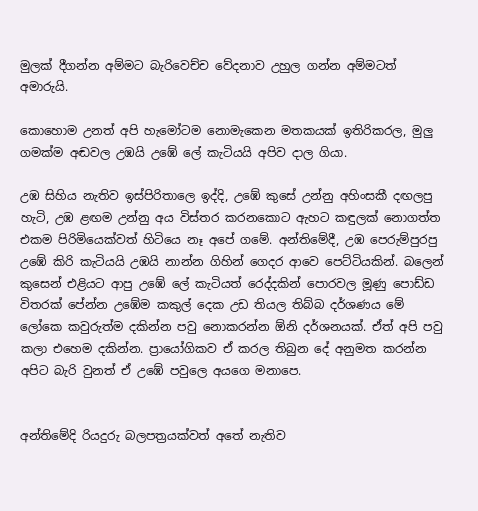මුලක් දීගන්න අම්මට බැරිවෙච්ච වේදනාව උහුල ගන්න අම්මටත් අමාරුයි.

කොහොම උනත් අපි හැමෝටම නොමැකෙන මතකයක් ඉතිරිකරල, මුලු ගමක්ම අඬවල උඹයි උඹේ ලේ කැටියයි අපිව දාල ගියා.

උඹ සිහිය නැතිව ඉස්පිරිතාලෙ ඉද්දි, උඹේ කුසේ උන්නු අහිංසකී දඟලපු හැටි, උඹ ළඟම උන්නු අය විස්තර කරනකොට ඇහට කඳුලක් නොගත්ත එකම පිරිමියෙක්වත් හිටියෙ නෑ අපේ ගමේ. අන්තිමේදී, උඹ පෙරුම්පුරපු උඹේ කිරි කැටියයි උඹයි නාන්න ගිහින් ගෙදර ආවෙ පෙට්ටියකින්. බලෙන් කුසෙන් එළියට ආපු උඹේ ලේ කැටියත් රෙද්දකින් පොරවල මූණු පොඩ්ඩ විතරක් පේන්න උඹේම කකුල් දෙක උඩ තියල තිබ්බ දර්ශණය මේ ලෝකෙ කවුරුත්ම දකින්න පවු නොකරන්න ඕනි දර්ශනයක්. ඒත් අපි පවු කලා එහෙම දකින්න. ප්‍රායෝගිකව ඒ කරල තිබුන දේ අනුමත කරන්න අපිට බැරි වුනත් ඒ උඹේ පවුලෙ අයගෙ මනාපෙ.


අන්තිමේදි රියදුරු බලපත්‍රයක්වත් අතේ නැතිව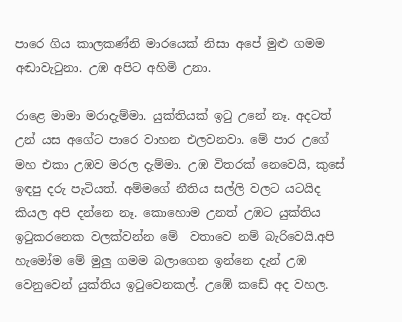පාරෙ ගිය කාලකණ්නි මාරයෙක් නිසා අපේ මුළු ගමම අඬාවැටුනා. උඹ අපිට අහිමි උනා.

රාළෙ මාමා මරාදැම්මා. යුක්තියක් ඉටු උනේ නෑ. අදටත් උන් යස අගේට පාරෙ වාහන එලවනවා. මේ පාර උගේ මහ එකා උඹව මරල දැම්මා. උඹ විතරක් නෙවෙයි, කුසේ ඉඳපු දරු පැටියත්. අම්මගේ නීතිය සල්ලි වලට යටයිද කියල අපි දන්නෙ නෑ. කොහොම උනත් උඹට යුක්තිය ඉටුකරනෙක වලක්වන්න මේ  වතාවෙ නම් බැරිවෙයි.අපි හැමෝම මේ මුලු ගමම බලාගෙන ඉන්නෙ දැන් උඹ වෙනුවෙන් යුක්තිය ඉටුවෙනකල්. උඹේ කඩේ අද වහල.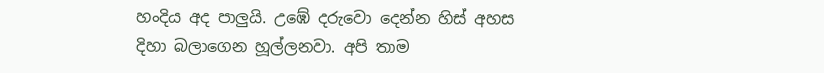හංදිය අද පාලුයි. උඹේ දරුවො දෙන්න හිස් අහස දිහා බලාගෙන හූල්ලනවා. අපි තාම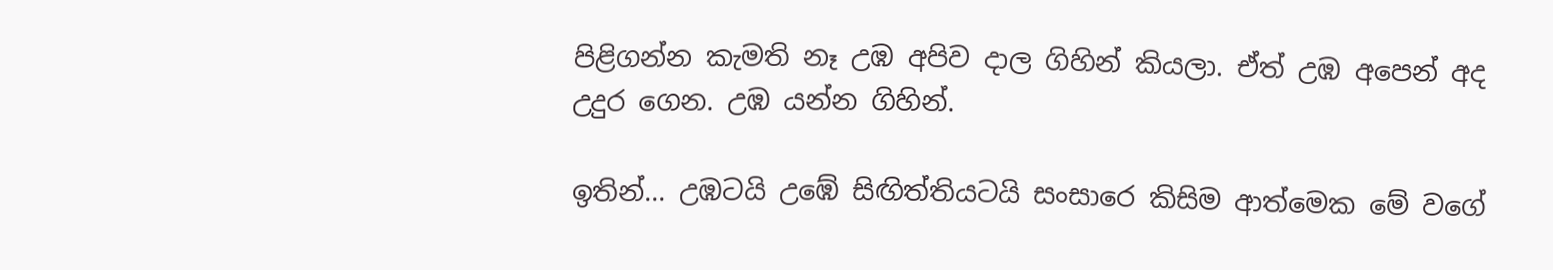පිළිගන්න කැමති නෑ උඹ අපිව දාල ගිහින් කියලා. ඒත් උඹ අපෙන් අද උදුර ගෙන. උඹ යන්න ගිහින්.

ඉතින්... උඹටයි උඹේ සිඟිත්තියටයි සංසාරෙ කිසිම ආත්මෙක මේ වගේ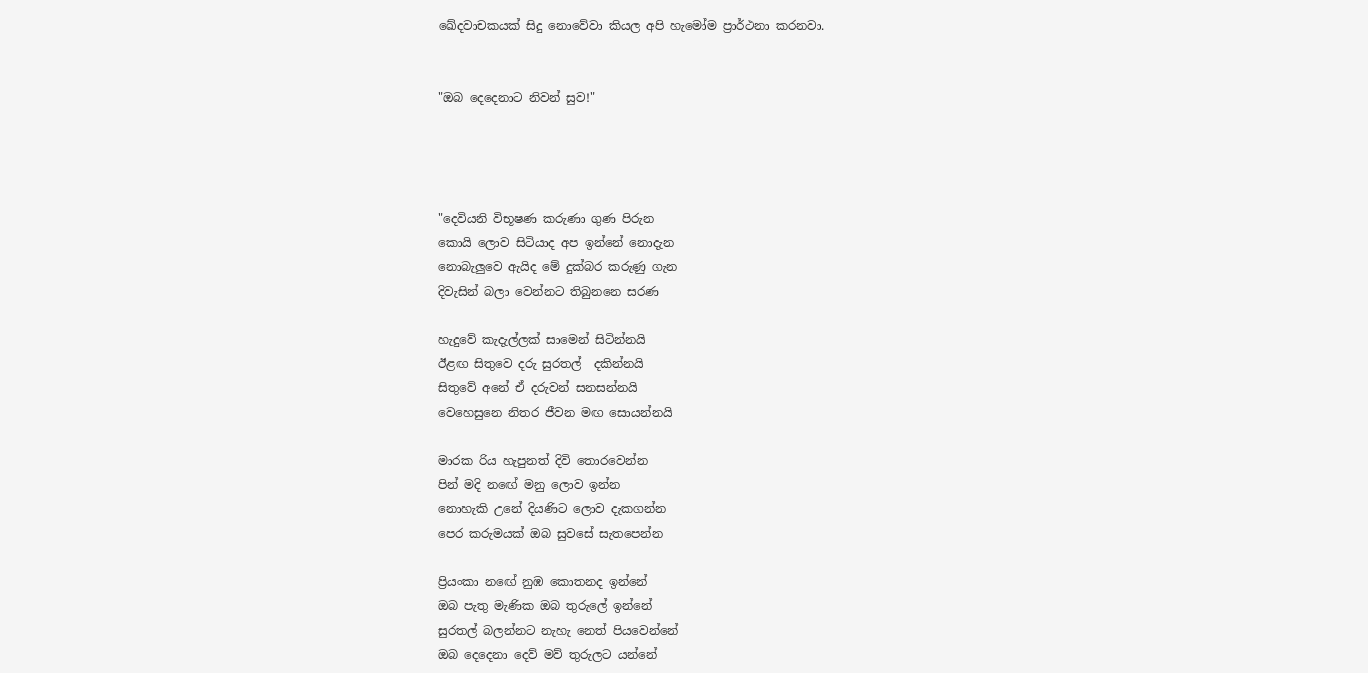ඛේදවාචකයක් සිදු නොවේවා කියල අපි හැමෝම ප්‍රාර්ථනා කරනවා.


"ඔබ දෙදෙනාට නිවන් සුව!"




"දෙවියනි විභූෂණ කරුණා ගුණ පිරුන
කොයි ලොව සිටියාද අප ඉන්නේ නොදැන
නොබැලුවෙ ඇයිද මේ දුක්බර කරුණු ගැන
දිවැසින් බලා වෙන්නට තිබුනනෙ සරණ

හැදුවේ කැදැල්ලක් සාමෙන් සිටින්නයි
ඊළඟ සිතුවෙ දරු සුරතල්  දකින්නයි
සිතුවේ අනේ ඒ දරුවන් සනසන්නයි
වෙහෙසුනෙ නිතර ජීවන මඟ සොයන්නයි

මාරක රිය හැපුනත් දිවි තොරවෙන්න
පින් මදි නඟේ මනු ලොව ඉන්න
නොහැකි උනේ දියණිට ලොව දැකගන්න
පෙර කරුමයක් ඔබ සුවසේ සැතපෙන්න

ප්‍රියංකා නඟේ නුඹ කොතනද ඉන්නේ
ඔබ පැතු මැණික ඔබ තුරුලේ ඉන්නේ
සුරතල් බලන්නට නැහැ නෙත් පියවෙන්නේ
ඔබ දෙදෙනා දෙව් මව් තුරුලට යන්නේ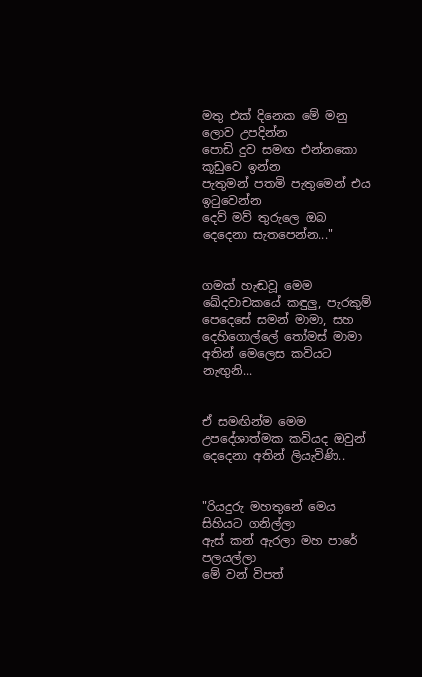මතු එක් දිනෙක මේ මනු ලොව උපදින්න
පොඩි දුව සමඟ එන්නකො කූඩුවෙ ඉන්න
පැතුමන් පතමි පැතුමෙන් එය ඉටුවෙන්න
දෙව් මව් තුරුලෙ ඔබ දෙදෙනා සැතපෙන්න..."


ගමක් හැඬවූ මෙම ඛේදවාචකයේ කඳුලු, පැරකුම් පෙදෙසේ සමන් මාමා, සහ දෙහිගොල්ලේ තෝමස් මාමා අතින් මෙලෙස කවියට නැඟුනි...


ඒ සමඟින්ම මෙම උපදේශාත්මක කවියද ඔවුන් දෙදෙනා අතින් ලියැවිණි..


"රියදුරු මහතුනේ මෙය සිහියට ගනිල්ලා
ඇස් කන් ඇරලා මහ පාරේ පලයල්ලා
මේ වන් විපත්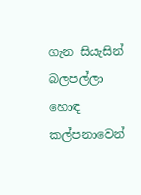ගැන සියැසින් බලපල්ලා
හොඳ කල්පනාවෙන්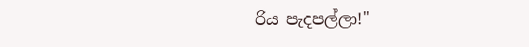රිය පැදපල්ලා!"